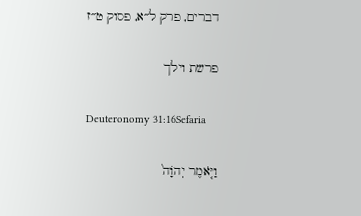דברים, פרק ל״א, פסוק ט״ז

פרשת וילך

Deuteronomy 31:16Sefaria

וַיֹּ֤אמֶר יְהֹוָה֙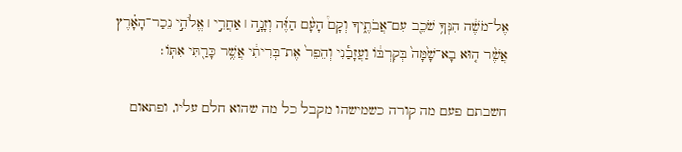אֶל־מֹשֶׁ֔ה הִנְּךָ֥ שֹׁכֵ֖ב עִם־אֲבֹתֶ֑יךָ וְקָם֩ הָעָ֨ם הַזֶּ֜ה וְזָנָ֣ה ׀ אַחֲרֵ֣י ׀ אֱלֹהֵ֣י נֵכַר־הָאָ֗רֶץ אֲשֶׁ֨ר ה֤וּא בָא־שָׁ֙מָּה֙ בְּקִרְבּ֔וֹ וַעֲזָבַ֕נִי וְהֵפֵר֙ אֶת־בְּרִיתִ֔י אֲשֶׁ֥ר כָּרַ֖תִּי אִתּֽוֹ׃

חשבתם פעם מה קורה כשמישהו מקבל כל מה שהוא חלם עליו, ופתאום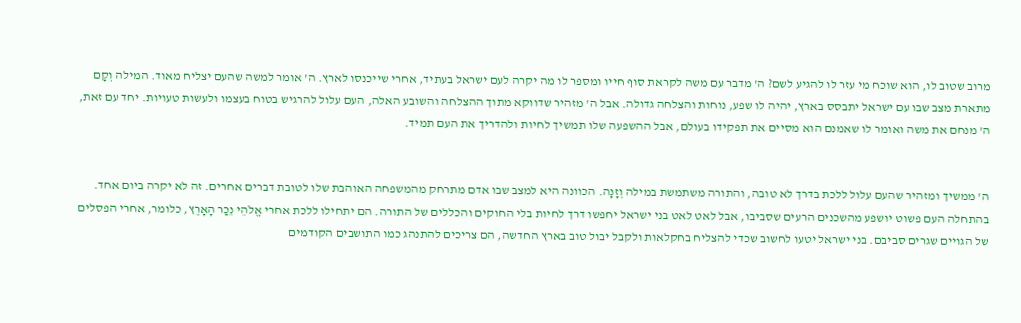מרוב שטוב לו, הוא שוכח מי עזר לו להגיע לשם? ה' מדבר עם משה לקראת סוף חייו ומספר לו מה יקרה לעם ישראל בעתיד, אחרי שייכנסו לארץ. ה' אומר למשה שהעם יצליח מאוד. המילה וְקָם מתארת מצב שבו עם ישראל יתבסס בארץ, יהיה לו שפע, נוחות והצלחה גדולה. אבל ה' מזהיר שדווקא מתוך ההצלחה והשובע האלה, העם עלול להרגיש בטוח בעצמו ולעשות טעויות. יחד עם זאת, ה' מנחם את משה ואומר לו שאמנם הוא מסיים את תפקידו בעולם, אבל ההשפעה שלו תמשיך לחיות ולהדריך את העם תמיד.


ה' ממשיך ומזהיר שהעם עלול ללכת בדרך לא טובה, והתורה משתמשת במילה וְזָנָה. הכוונה היא למצב שבו אדם מתרחק מהמשפחה האוהבת שלו לטובת דברים אחרים. זה לא יקרה ביום אחד. בהתחלה העם פשוט יושפע מהשכנים הרעים שסביבו, אבל לאט לאט בני ישראל יחפשו דרך לחיות בלי החוקים והכללים של התורה. הם יתחילו ללכת אחרי אֱלֹהֵי נֵכַר הָאָרֶץ, כלומר, אחרי הפסלים של הגויים שגרים סביבם. בני ישראל יטעו לחשוב שכדי להצליח בחקלאות ולקבל יבול טוב בארץ החדשה, הם צריכים להתנהג כמו התושבים הקודמים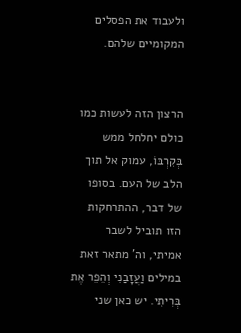ולעבוד את הפסלים המקומיים שלהם.


הרצון הזה לעשות כמו כולם יחלחל ממש בְּקִרְבּוֹ, עמוק אל תוך הלב של העם. בסופו של דבר, ההתרחקות הזו תוביל לשבר אמיתי, וה' מתאר זאת במילים וַעֲזָבַנִי וְהֵפֵר אֶת בְּרִיתִי. יש כאן שני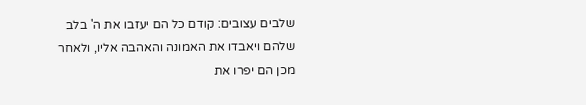שלבים עצובים: קודם כל הם יעזבו את ה' בלב שלהם ויאבדו את האמונה והאהבה אליו, ולאחר מכן הם יפרו את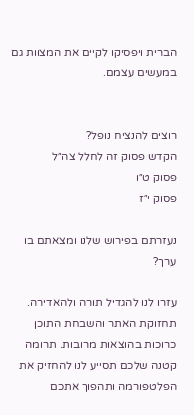הברית ויפסיקו לקיים את המצוות גם במעשים עצמם.


רוצים להנציח נופל?
הקדש פסוק זה לחלל צה״ל
פסוק ט״ו
פסוק י״ז

נעזרתם בפירוש שלנו ומצאתם בו ערך?

עזרו לנו להגדיל תורה ולהאדירה. תחזוקת האתר והשבחת התוכן כרוכות בהוצאות מרובות. תרומה קטנה שלכם תסייע לנו להחזיק את הפלטפורמה ותהפוך אתכם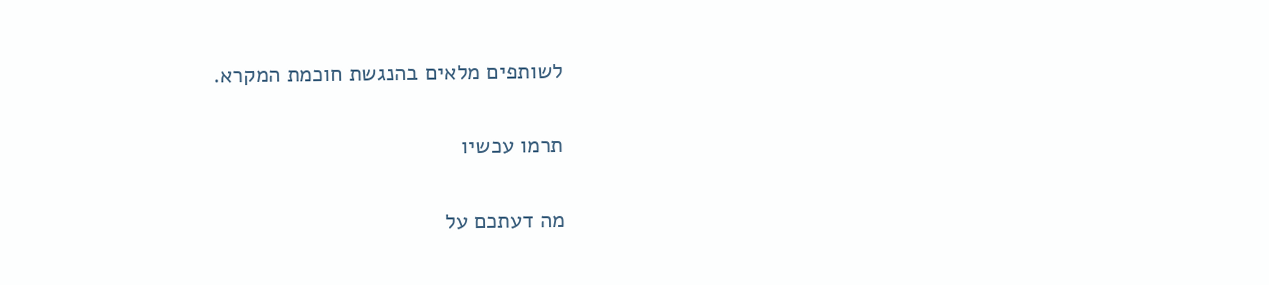לשותפים מלאים בהנגשת חוכמת המקרא.

תרמו עכשיו

מה דעתכם על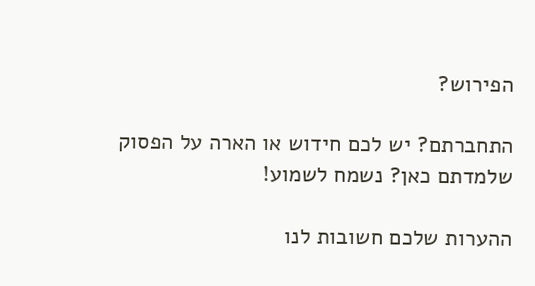הפירוש?

התחברתם? יש לכם חידוש או הארה על הפסוק שלמדתם כאן? נשמח לשמוע!

ההערות שלכם חשובות לנו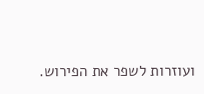ועוזרות לשפר את הפירוש.